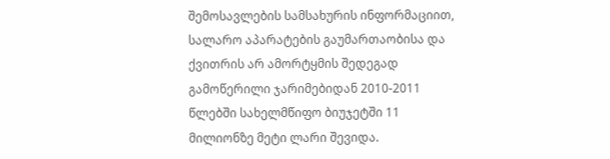შემოსავლების სამსახურის ინფორმაციით, სალარო აპარატების გაუმართაობისა და ქვითრის არ ამორტყმის შედეგად გამოწერილი ჯარიმებიდან 2010-2011 წლებში სახელმწიფო ბიუჯეტში 11 მილიონზე მეტი ლარი შევიდა.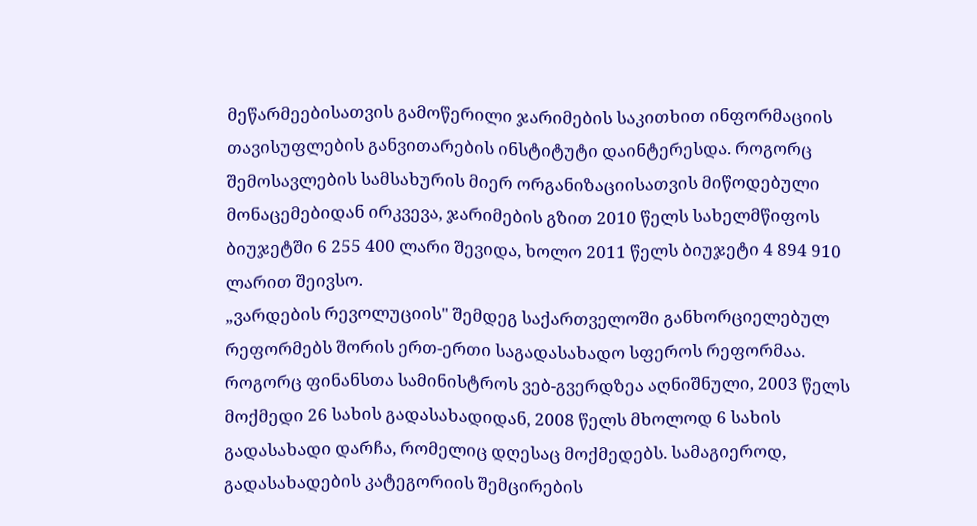მეწარმეებისათვის გამოწერილი ჯარიმების საკითხით ინფორმაციის თავისუფლების განვითარების ინსტიტუტი დაინტერესდა. როგორც შემოსავლების სამსახურის მიერ ორგანიზაციისათვის მიწოდებული მონაცემებიდან ირკვევა, ჯარიმების გზით 2010 წელს სახელმწიფოს ბიუჯეტში 6 255 400 ლარი შევიდა, ხოლო 2011 წელს ბიუჯეტი 4 894 910 ლარით შეივსო.
„ვარდების რევოლუციის" შემდეგ საქართველოში განხორციელებულ რეფორმებს შორის ერთ-ერთი საგადასახადო სფეროს რეფორმაა. როგორც ფინანსთა სამინისტროს ვებ-გვერდზეა აღნიშნული, 2003 წელს მოქმედი 26 სახის გადასახადიდან, 2008 წელს მხოლოდ 6 სახის გადასახადი დარჩა, რომელიც დღესაც მოქმედებს. სამაგიეროდ, გადასახადების კატეგორიის შემცირების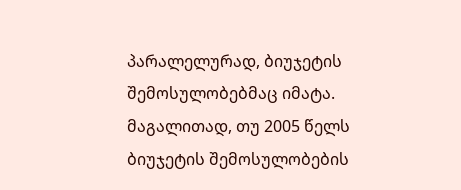პარალელურად, ბიუჯეტის შემოსულობებმაც იმატა. მაგალითად, თუ 2005 წელს ბიუჯეტის შემოსულობების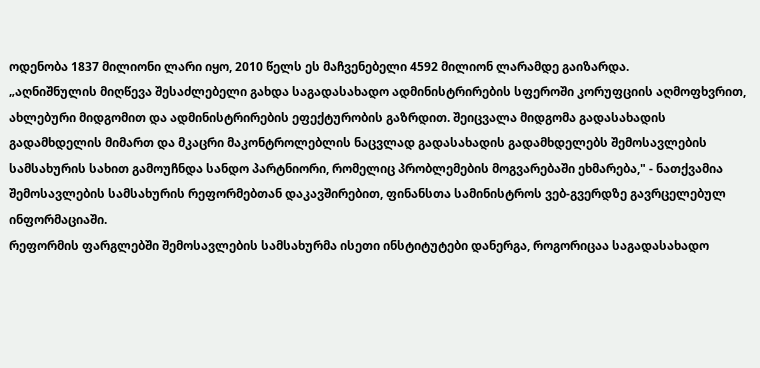ოდენობა 1837 მილიონი ლარი იყო, 2010 წელს ეს მაჩვენებელი 4592 მილიონ ლარამდე გაიზარდა.
„აღნიშნულის მიღწევა შესაძლებელი გახდა საგადასახადო ადმინისტრირების სფეროში კორუფციის აღმოფხვრით, ახლებური მიდგომით და ადმინისტრირების ეფექტურობის გაზრდით. შეიცვალა მიდგომა გადასახადის გადამხდელის მიმართ და მკაცრი მაკონტროლებლის ნაცვლად გადასახადის გადამხდელებს შემოსავლების სამსახურის სახით გამოუჩნდა სანდო პარტნიორი, რომელიც პრობლემების მოგვარებაში ეხმარება," - ნათქვამია შემოსავლების სამსახურის რეფორმებთან დაკავშირებით, ფინანსთა სამინისტროს ვებ-გვერდზე გავრცელებულ ინფორმაციაში.
რეფორმის ფარგლებში შემოსავლების სამსახურმა ისეთი ინსტიტუტები დანერგა, როგორიცაა საგადასახადო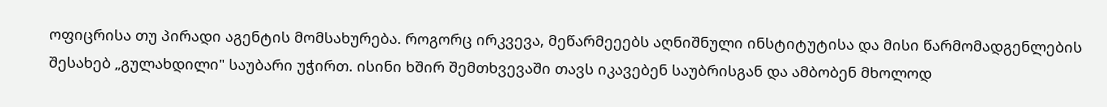ოფიცრისა თუ პირადი აგენტის მომსახურება. როგორც ირკვევა, მეწარმეეებს აღნიშნული ინსტიტუტისა და მისი წარმომადგენლების შესახებ „გულახდილი" საუბარი უჭირთ. ისინი ხშირ შემთხვევაში თავს იკავებენ საუბრისგან და ამბობენ მხოლოდ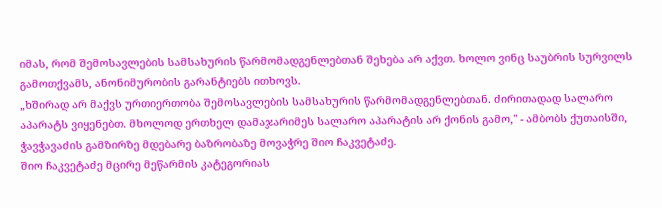იმას, რომ შემოსავლების სამსახურის წარმომადგენლებთან შეხება არ აქვთ. ხოლო ვინც საუბრის სურვილს გამოთქვამს, ანონიმურობის გარანტიებს ითხოვს.
„ხშირად არ მაქვს ურთიერთობა შემოსავლების სამსახურის წარმომადგენლებთან. ძირითადად სალარო აპარატს ვიყენებთ. მხოლოდ ერთხელ დამაჯარიმეს სალარო აპარატის არ ქონის გამო," - ამბობს ქუთაისში, ჭავჭავაძის გამზირზე მდებარე ბაზრობაზე მოვაჭრე შიო ჩაკვეტაძე.
შიო ჩაკვეტაძე მცირე მეწარმის კატეგორიას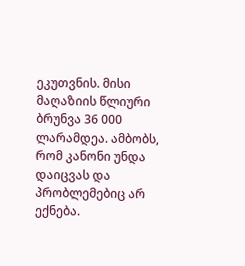ეკუთვნის. მისი მაღაზიის წლიური ბრუნვა 36 000 ლარამდეა. ამბობს, რომ კანონი უნდა დაიცვას და პრობლემებიც არ ექნება.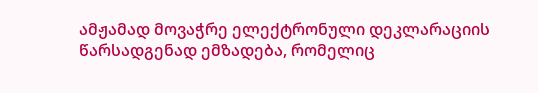ამჟამად მოვაჭრე ელექტრონული დეკლარაციის წარსადგენად ემზადება, რომელიც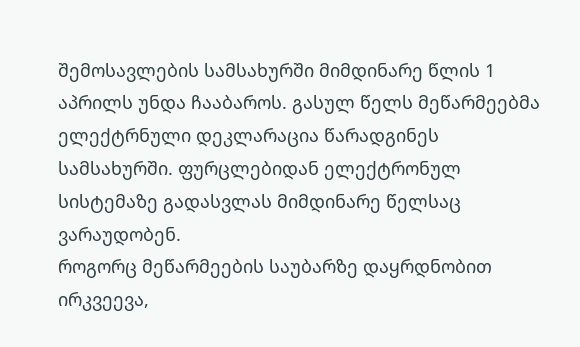შემოსავლების სამსახურში მიმდინარე წლის 1 აპრილს უნდა ჩააბაროს. გასულ წელს მეწარმეებმა ელექტრნული დეკლარაცია წარადგინეს სამსახურში. ფურცლებიდან ელექტრონულ სისტემაზე გადასვლას მიმდინარე წელსაც ვარაუდობენ.
როგორც მეწარმეების საუბარზე დაყრდნობით ირკვეევა,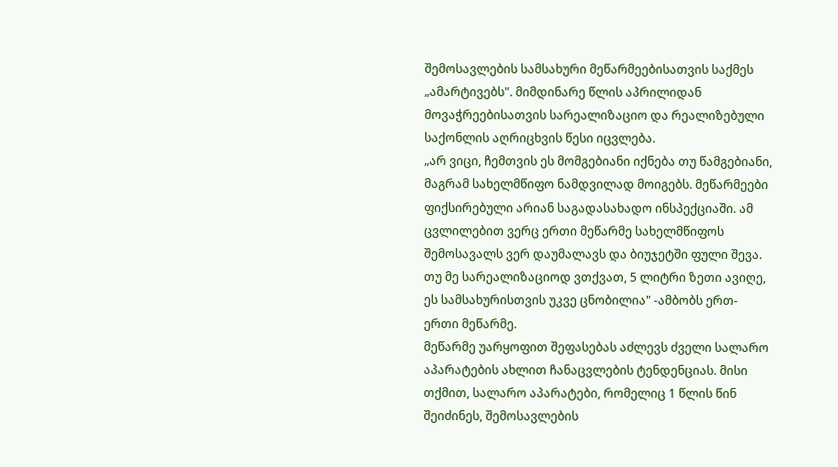შემოსავლების სამსახური მეწარმეებისათვის საქმეს „ამარტივებს". მიმდინარე წლის აპრილიდან მოვაჭრეებისათვის სარეალიზაციო და რეალიზებული საქონლის აღრიცხვის წესი იცვლება.
„არ ვიცი, ჩემთვის ეს მომგებიანი იქნება თუ წამგებიანი, მაგრამ სახელმწიფო ნამდვილად მოიგებს. მეწარმეები ფიქსირებული არიან საგადასახადო ინსპექციაში. ამ ცვლილებით ვერც ერთი მეწარმე სახელმწიფოს შემოსავალს ვერ დაუმალავს და ბიუჯეტში ფული შევა. თუ მე სარეალიზაციოდ ვთქვათ, 5 ლიტრი ზეთი ავიღე, ეს სამსახურისთვის უკვე ცნობილია" -ამბობს ერთ-ერთი მეწარმე.
მეწარმე უარყოფით შეფასებას აძლევს ძველი სალარო აპარატების ახლით ჩანაცვლების ტენდენციას. მისი თქმით, სალარო აპარატები, რომელიც 1 წლის წინ შეიძინეს, შემოსავლების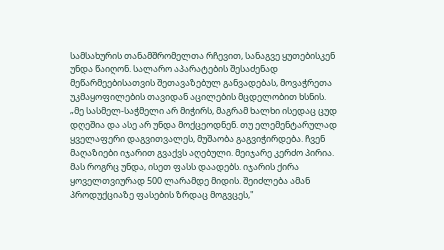სამსახურის თანამშრომელთა რჩევით, სანაგვე ყუთებისკენ უნდა წაიღონ. სალარო აპარატების შესაძენად მეწარმეებისათვის შეთავაზებულ განვადებას, მოვაჭრეთა უკმაყოფილების თავიდან აცილების მცდელობით ხსნის.
„მე სასმელ-საჭმელი არ მიჭირს, მაგრამ ხალხი ისედაც ცუდ დღეშია და ასე არ უნდა მოქცეოდნენ. თუ ელემენტარულად ყველაფერი დაგვითვალეს, მუშაობა გაგვიჭირდება. ჩვენ მაღაზიები იჯარით გვაქვს აღებული. მეიჯარე კერძო პირია. მას როგრც უნდა, ისეთ ფასს დაადებს. იჯარის ქირა ყოველთვიურად 500 ლარამდე მიდის. შეიძლება ამან პროდუქციაზე ფასების ზრდაც მოგვცეს,"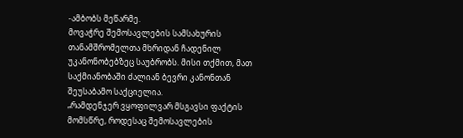-ამბობს მეწარმე.
მოვაჭრე შემოსავლების სამსახურის თანამშრომელთა მხრიდან ჩადენილ უკანონობებზეც საუბრობს. მისი თქმით, მათ საქმიანობაში ძალიან ბევრი კანონთან შეუსაბამო საქციელია.
„რამდენჯერ ვყოფილვარ მსგავსი ფაქტის მომსწრე, როდესაც შემოსავლების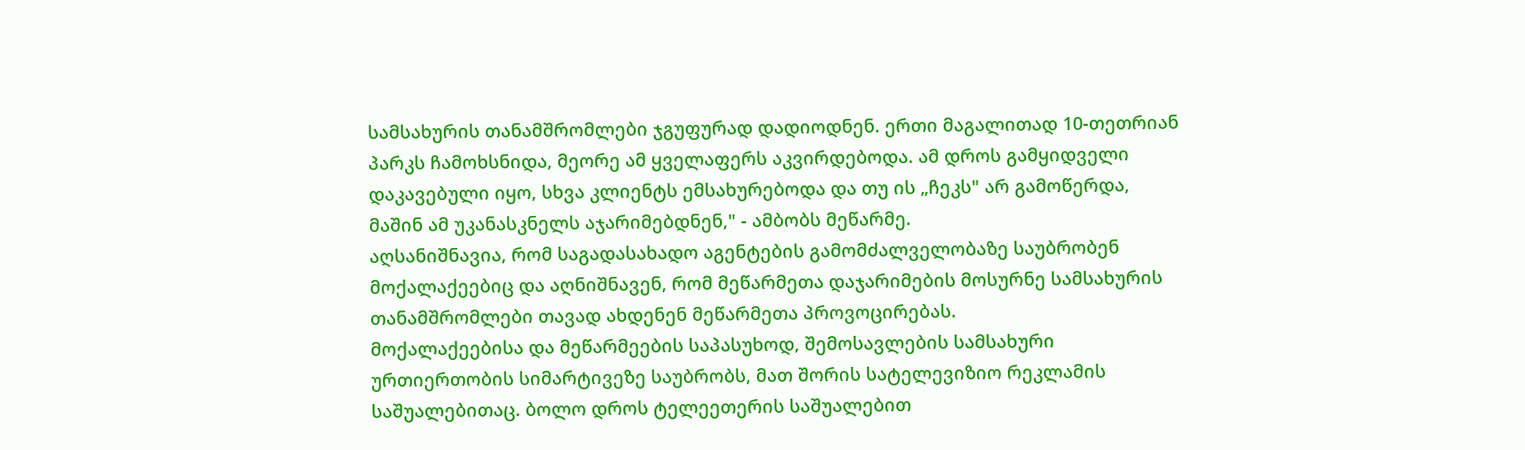სამსახურის თანამშრომლები ჯგუფურად დადიოდნენ. ერთი მაგალითად 10-თეთრიან პარკს ჩამოხსნიდა, მეორე ამ ყველაფერს აკვირდებოდა. ამ დროს გამყიდველი დაკავებული იყო, სხვა კლიენტს ემსახურებოდა და თუ ის „ჩეკს" არ გამოწერდა, მაშინ ამ უკანასკნელს აჯარიმებდნენ," - ამბობს მეწარმე.
აღსანიშნავია, რომ საგადასახადო აგენტების გამომძალველობაზე საუბრობენ მოქალაქეებიც და აღნიშნავენ, რომ მეწარმეთა დაჯარიმების მოსურნე სამსახურის თანამშრომლები თავად ახდენენ მეწარმეთა პროვოცირებას.
მოქალაქეებისა და მეწარმეების საპასუხოდ, შემოსავლების სამსახური ურთიერთობის სიმარტივეზე საუბრობს, მათ შორის სატელევიზიო რეკლამის საშუალებითაც. ბოლო დროს ტელეეთერის საშუალებით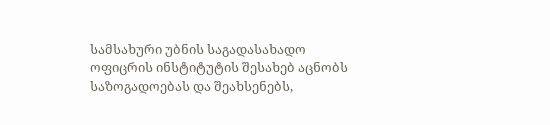სამსახური უბნის საგადასახადო ოფიცრის ინსტიტუტის შესახებ აცნობს საზოგადოებას და შეახსენებს,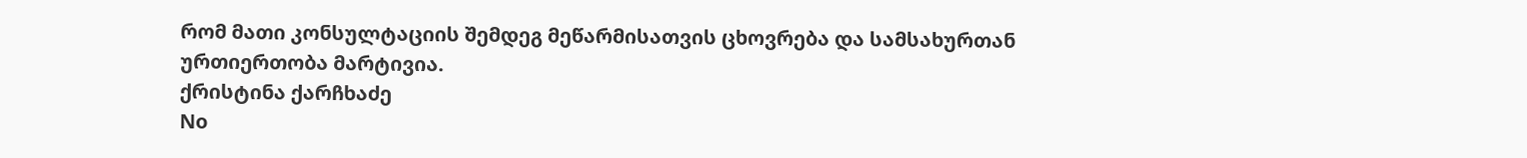რომ მათი კონსულტაციის შემდეგ მეწარმისათვის ცხოვრება და სამსახურთან ურთიერთობა მარტივია.
ქრისტინა ქარჩხაძე
No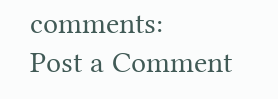comments:
Post a Comment